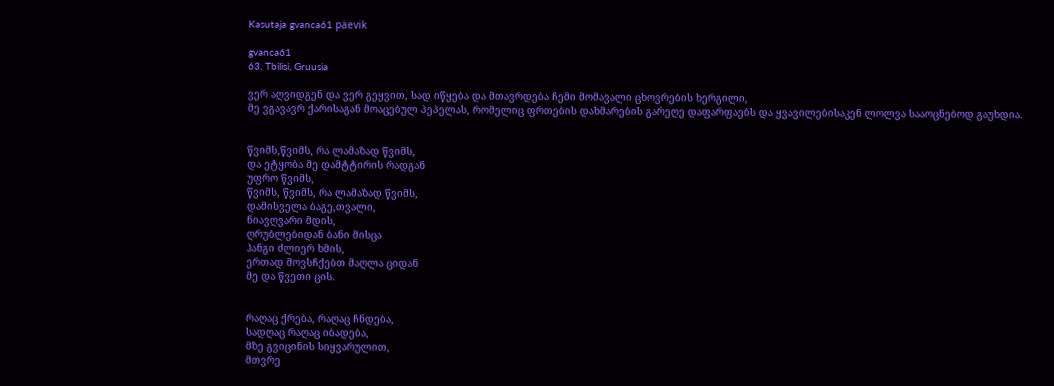Kasutaja gvanca61 päevik

gvanca61
63, Tbilisi, Gruusia

ვერ აღვიდგენ და ვერ გეყვით, სად იწყება და მთავრდება ჩემი მომავალი ცხოვრების ხერგილი,
მე ვგავავრ ქარისაგან მოაცებულ პეპელას, რომელიც ფრთების დახმარების გარეღე დაფარფაებს და ყვავილებისაკენ ლოლვა სააოცნებოდ გაუხდია.


წვიმს,წვიმს, რა ლამაზად წვიმს,
და ეტყობა მე დამტტირის რადგან
უფრო წვიმს,
წვიმს, წვიმს, რა ლამაზად წვიმს,
დამისველა ბაგე,თვალი,
ნიავღვარი მდის,
ღრუბლებიდან ბანი მისცა
ჰანგი ძლიერ ხმის,
ერთად მოვსჩქებთ მაღლა ციდან
მე და წვეთი ცის.


რაღაც ქრება, რაღაც ჩნდება,
სადღაც რაღაც იბადება,
მზე გვიცინის სიყვარულით,
მთვრე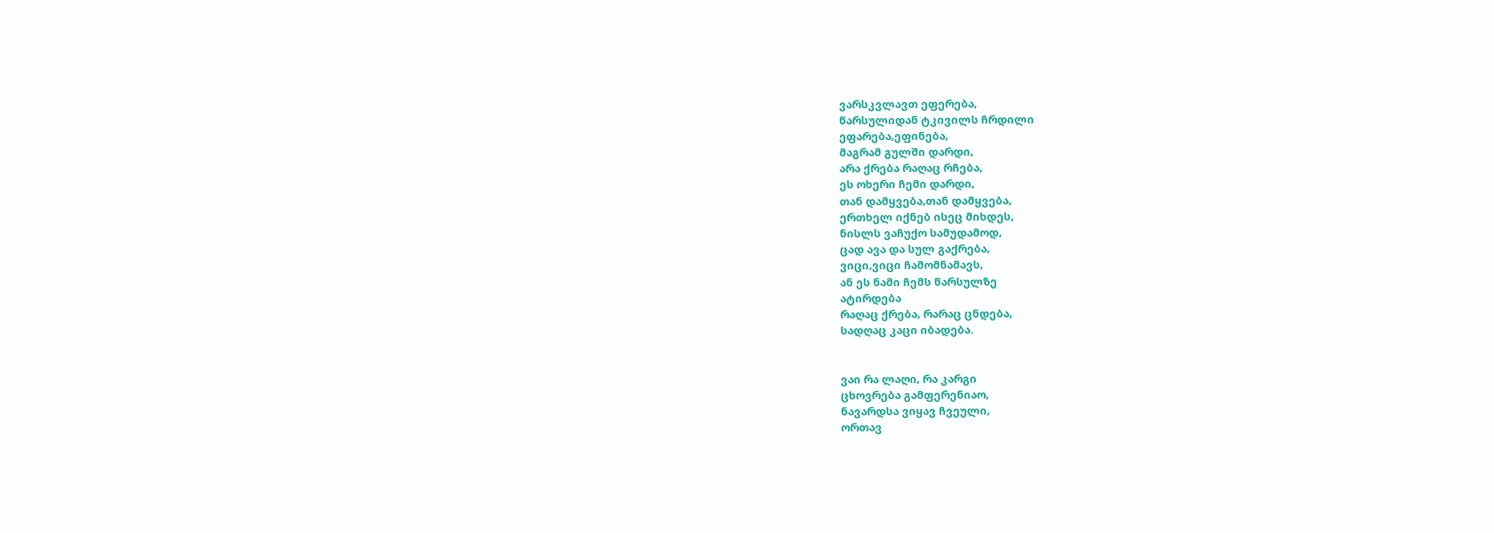ვარსკვლავთ ეფერება,
წარსულიდან ტკივილს ჩრდილი
ეფარება,ეფინება,
მაგრამ გულში დარდი,
არა ქრება რაღაც რჩება,
ეს ოხერი ჩემი დარდი,
თან დამყვება,თან დამყვება,
ერთხელ იქნებ ისეც მიხდეს,
ნისლს ვაჩუქო სამუდამოდ,
ცად ავა და სულ გაქრება,
ვიცი,ვიცი ჩამომნამავს,
ან ეს ნამი ჩემს წარსულზე
ატირდება
რაღაც ქრება, რარაც ცნდება,
სადღაც კაცი იბადება.


ვაი რა ლაღი, რა კარგი
ცხოვრება გამფერენიაო,
ნავარდსა ვიყავ ჩვეული,
ორთავ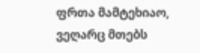ფრთა მამტეხიაო,
ვეღარც მთებს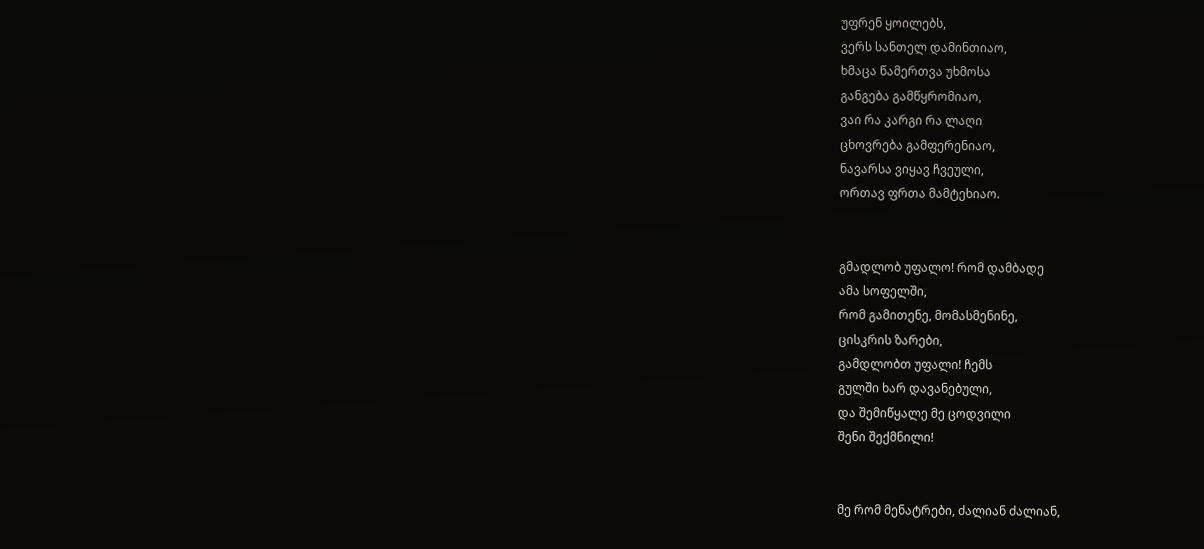უფრენ ყოილებს,
ვერს სანთელ დამინთიაო,
ხმაცა წამერთვა უხმოსა
განგება გამწყრომიაო,
ვაი რა კარგი რა ლაღი
ცხოვრება გამფერენიაო,
ნავარსა ვიყავ ჩვეული,
ორთავ ფრთა მამტეხიაო.


გმადლობ უფალო! რომ დამბადე
ამა სოფელში,
რომ გამითენე, მომასმენინე,
ცისკრის ზარები,
გამდლობთ უფალი! ჩემს
გულში ხარ დავანებული,
და შემიწყალე მე ცოდვილი
შენი შექმნილი!


მე რომ მენატრები, ძალიან ძალიან,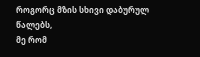როგორც მზის სხივი დაბურულ წალებს,
მე რომ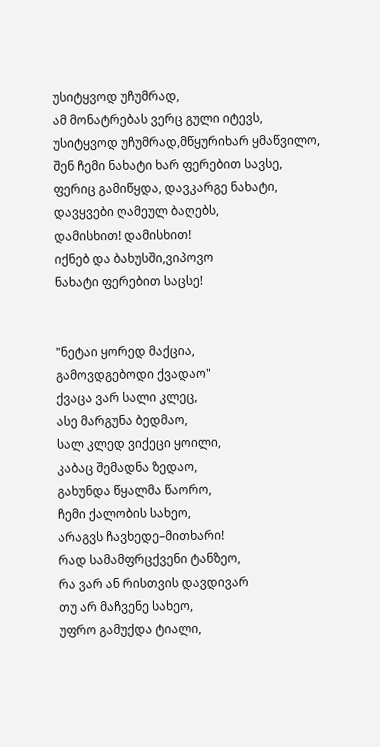უსიტყვოდ უჩუმრად,
ამ მონატრებას ვერც გული იტევს,
უსიტყვოდ უჩუმრად,მწყურიხარ ყმაწვილო,
შენ ჩემი ნახატი ხარ ფერებით სავსე,
ფერიც გამიწყდა, დავკარგე ნახატი,
დავყვები ღამეულ ბაღებს,
დამისხით! დამისხით!
იქნებ და ბახუსში,ვიპოვო
ნახატი ფერებით საცსე!


"ნეტაი ყორედ მაქცია,
გამოვდგებოდი ქვადაო"
ქვაცა ვარ სალი კლეც,
ასე მარგუნა ბედმაო,
სალ კლედ ვიქეცი ყოილი,
კაბაც შემადნა ზედაო,
გახუნდა წყალმა წაორო,
ჩემი ქალობის სახეო,
არაგვს ჩავხედე–მითხარი!
რად სამამფრცქვენი ტანზეო,
რა ვარ ან რისთვის დავდივარ
თუ არ მაჩვენე სახეო,
უფრო გამუქდა ტიალი,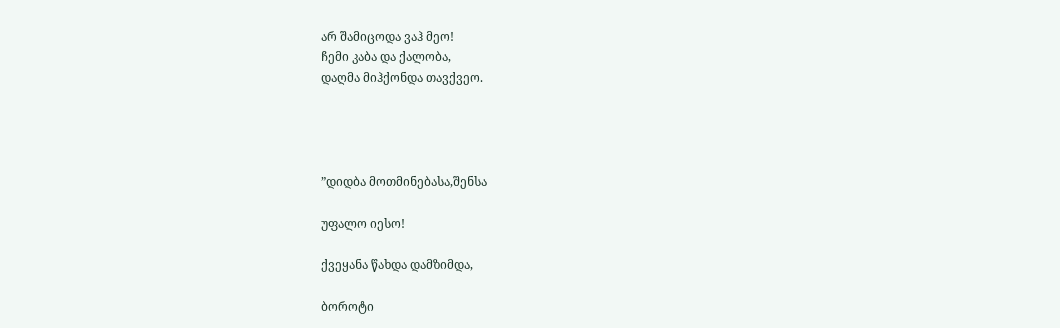არ შამიცოდა ვაჰ მეო!
ჩემი კაბა და ქალობა,
დაღმა მიჰქონდა თავქვეო.




”დიდბა მოთმინებასა,შენსა

უფალო იესო!

ქვეყანა წახდა დამზიმდა,

ბოროტი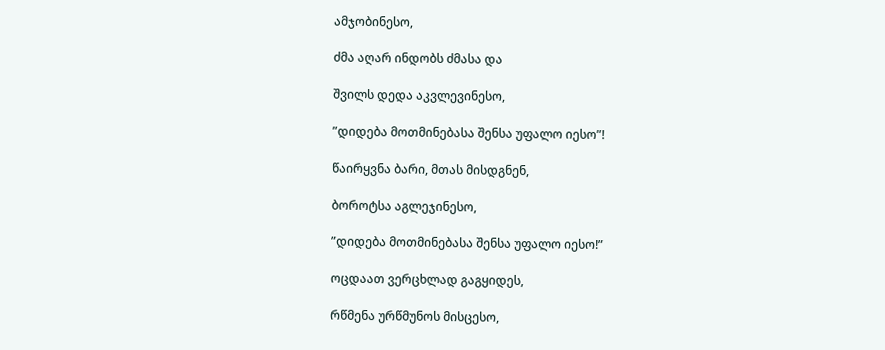ამჯობინესო,

ძმა აღარ ინდობს ძმასა და

შვილს დედა აკვლევინესო,

”დიდება მოთმინებასა შენსა უფალო იესო”!

წაირყვნა ბარი, მთას მისდგნენ,

ბოროტსა აგლეჯინესო,

”დიდება მოთმინებასა შენსა უფალო იესო!”

ოცდაათ ვერცხლად გაგყიდეს,

რწმენა ურწმუნოს მისცესო,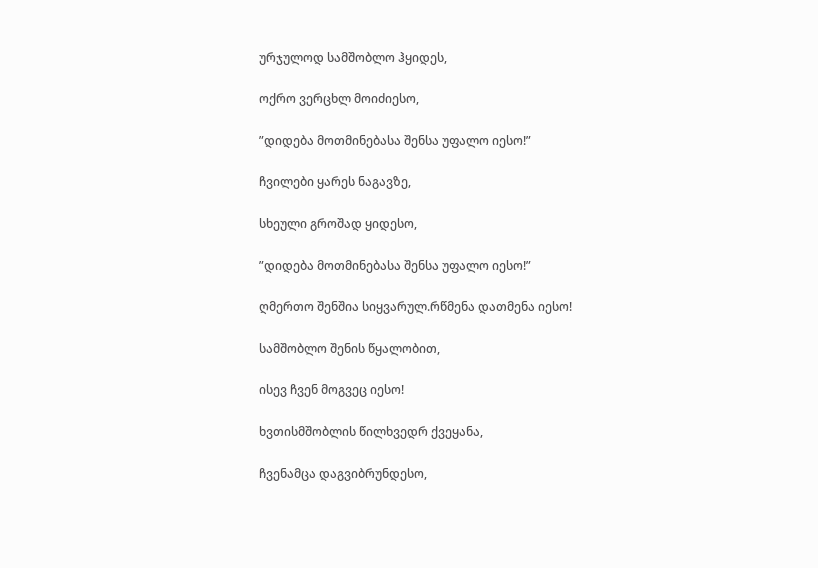ურჯულოდ სამშობლო ჰყიდეს,

ოქრო ვერცხლ მოიძიესო,

”დიდება მოთმინებასა შენსა უფალო იესო!”

ჩვილები ყარეს ნაგავზე,

სხეული გროშად ყიდესო,

”დიდება მოთმინებასა შენსა უფალო იესო!”

ღმერთო შენშია სიყვარულ.რწმენა დათმენა იესო!

სამშობლო შენის წყალობით,

ისევ ჩვენ მოგვეც იესო!

ხვთისმშობლის წილხვედრ ქვეყანა,

ჩვენამცა დაგვიბრუნდესო,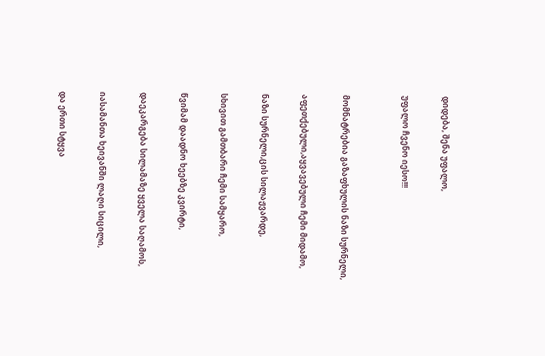დიდება, შენა უფალო,

უფალო ჩვენო იესო!!!


მომნატრებია გაზაფხულის ნაზი სურნელი,

აფეთქებული,აყვავებული ჩემი მიდამო,

ნაზი სურნელი,ცის სილაჟვარდე,

სხივით გამთბარი ჩემი სამყარო,

წვიმამ დაადნო ხეებზე კვირტი,

დაეკარგება სილამაზე ყველა საღამოს,

იასამანთა ხეივანში ლაღი სიცილი,

და ერთი სტყვა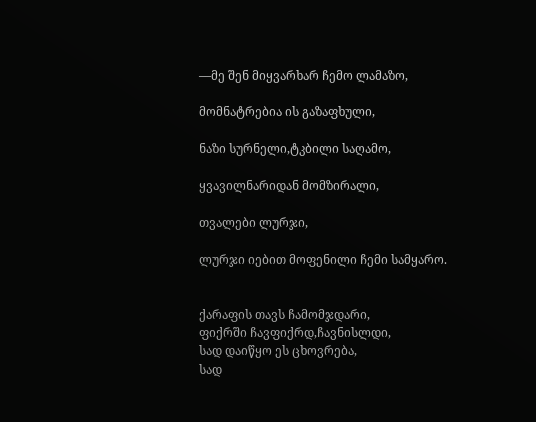––მე შენ მიყვარხარ ჩემო ლამაზო,

მომნატრებია ის გაზაფხული,

ნაზი სურნელი,ტკბილი საღამო,

ყვავილნარიდან მომზირალი,

თვალები ლურჯი,

ლურჯი იებით მოფენილი ჩემი სამყარო.


ქარაფის თავს ჩამომჯდარი,
ფიქრში ჩავფიქრდ,ჩავნისლდი,
სად დაიწყო ეს ცხოვრება,
სად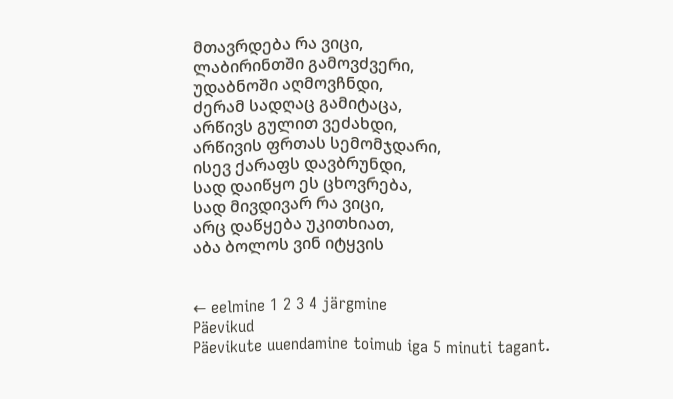მთავრდება რა ვიცი,
ლაბირინთში გამოვძვერი,
უდაბნოში აღმოვჩნდი,
ძერამ სადღაც გამიტაცა,
არწივს გულით ვეძახდი,
არწივის ფრთას სემომჯდარი,
ისევ ქარაფს დავბრუნდი,
სად დაიწყო ეს ცხოვრება,
სად მივდივარ რა ვიცი,
არც დაწყება უკითხიათ,
აბა ბოლოს ვინ იტყვის


← eelmine 1 2 3 4 järgmine
Päevikud
Päevikute uuendamine toimub iga 5 minuti tagant.